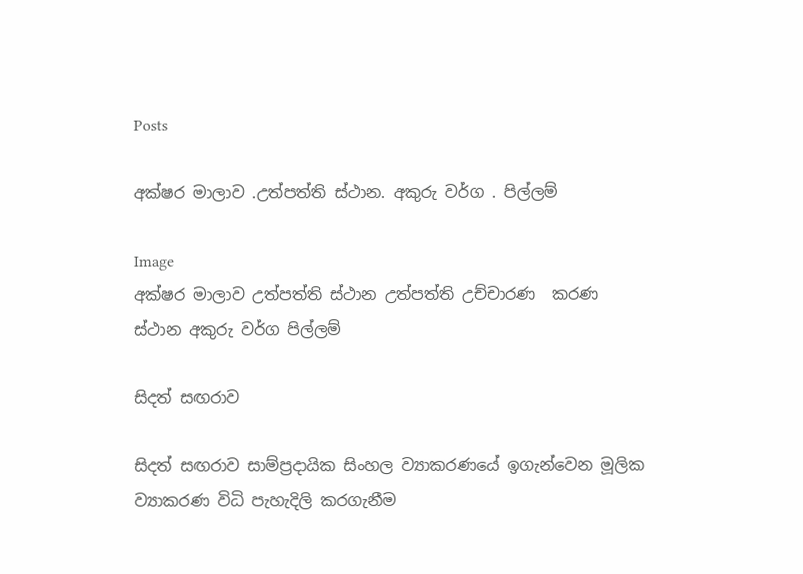Posts

අක්ෂර මාලාව .උත්පත්ති ස්ථාන. අකුරු වර්ග . පිල්ලම්

Image
අක්ෂර මාලාව උත්පත්ති ස්ථාන උත්පත්ති උච්චාරණ  කරණ  ස්ථාන අකුරු වර්ග පිල්ලම්

සිදත් සඟරාව

සිදත් සඟරාව සාම්ප්‍රදායික සිංහල ව්‍යාකරණයේ ඉගැන්වෙන මූලික ව්‍යාකරණ විධි පැහැදිලි කරගැනීම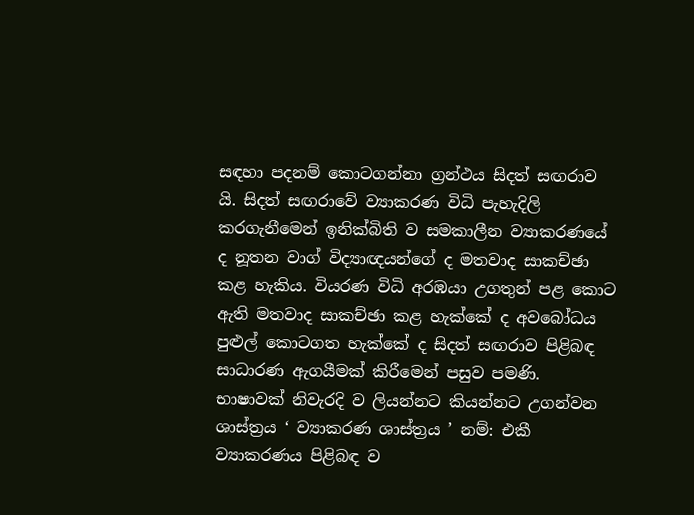සඳහා පදනම් කොටගන්නා ග්‍රන්ථය සිදත් සඟරාව යි. සිදත් සඟරාවේ ව්‍යාකරණ විධි පැහැදිලි කරගැනීමෙන් ඉනික්බිති ව සමකාලීන ව්‍යාකරණයේ ද නූතන වාග් විද්‍යාඥයන්ගේ ද මතවාද සාකච්ඡා කළ හැකිය. වියරණ විධි අරඹයා උගතුන් පළ කොට ඇති මතවාද සාකච්ඡා කළ හැක්කේ ද අවබෝධය පුළුල් කොටගත හැක්කේ ද සිදත් සඟරාව පිළිබඳ සාධාරණ ඇගයීමක් කිරීමෙන් පසුව පමණි. භාෂාවක් නිවැරදි ව ලියන්නට කියන්නට උගන්වන ශාස්ත්‍රය ‘ ව්‍යාකරණ ශාස්ත්‍රය ’ නම්: එකී ව්‍යාකරණය පිළිබඳ ව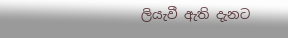ලියැවී ඇති දැනට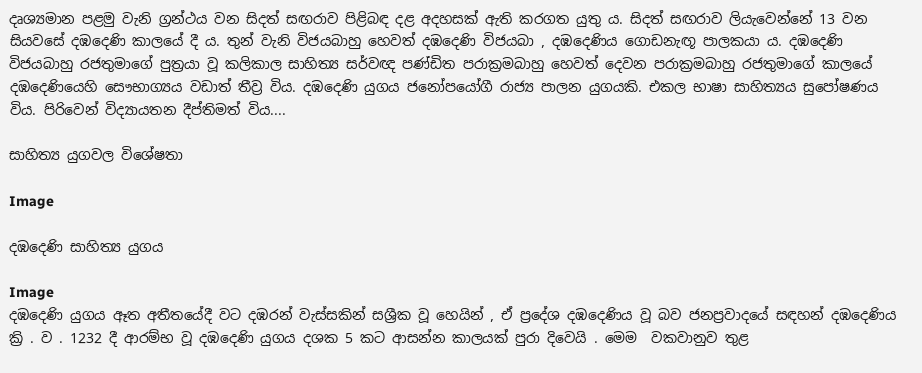දෘශ්‍යමාන පළමු වැනි ග්‍රන්ථය වන සිදත් සඟරාව පිළිබඳ දළ අදහසක් ඇති කරගත යුතු ය. සිදත් සඟරාව ලියැවෙන්නේ 13 වන සියවසේ දඹදෙණි කාලයේ දී ය. තුන් වැනි විජයබාහු හෙවත් දඹදෙණි විජයබා , දඹදෙණිය ගොඩනැඟූ පාලකයා ය. දඹදෙණි විජයබාහු රජතුමාගේ පුත්‍රයා වූ කලිකාල සාහිත්‍ය සර්වඥ පණ්ඩිත පරාක්‍රමබාහු හෙවත් දෙවන පරාක්‍රමබාහු රජතුමාගේ කාලයේ දඹදෙණියෙහි සෞභාග්‍යය වඩාත් තීව්‍ර විය. දඹදෙණි යුගය ජනෝපයෝගී රාජ්‍ය පාලන යුගයකි. එකල භාෂා සාහිත්‍යය සුපෝෂණය විය. පිරිවෙන් විද්‍යායතන දීප්තිමත් විය....

සාහිත්‍ය යුගවල විශේෂතා

Image

දඹදෙණි සාහිත්‍ය යුගය

Image
දඹදෙණි යුගය ඈත අතීතයේදී වට දඹරන් වැස්සකින් සශ්‍රීක වූ හෙයින් , ඒ ප්‍රදේශ දඹදෙණිය වූ බව ජනප්‍රවාදයේ සඳහන් දඹදෙණිය  ක්‍රි . ව . 1232 දී ආරම්භ වූ දඹදෙණි යුගය දශක 5 කට ආසන්න කාලයක් පුරා දිවෙයි . මෙම  වකවානුව තුළ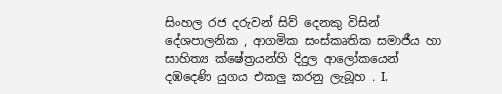සිංහල රජ දරුවන් සිව් දෙනකු විසින් දේශපාලනික , ආගමික සංස්කෘතික සමාජීය හා සාහිත්‍ය ක්ෂේත්‍රයන්හි දිදුල ආලෝකයෙන් දඹදෙණි යුගය එකලු කරනු ලැබූහ . I.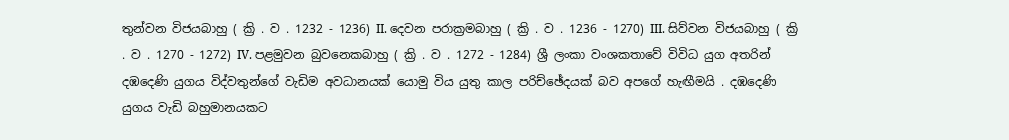තුන්වන විජයබාහු ( ක්‍රි . ව . 1232 - 1236) II. දෙවන පරාක්‍රමබාහු ( ක්‍රි . ව . 1236 - 1270) III. සිව්වන විජයබාහු ( ක්‍රි . ව . 1270 - 1272) IV. පළමුවන බුවනෙකබාහු ( ක්‍රි . ව . 1272 - 1284) ශ්‍රී ලංකා වංශකතාවේ විවිධ යුග අතරින් දඹදෙණි යුගය විද්වතුන්ගේ වැඩිම අවධානයක් යොමු විය යුතු කාල පරිච්ඡේදයක් බව අපගේ හැඟීමයි . දඹදෙණි යුගය වැඩි බහුමානයකට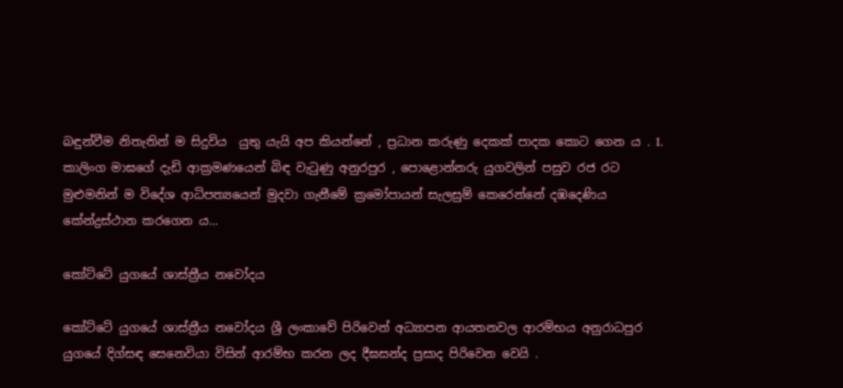බඳුන්වීම නිතැතින් ම සිදුවිය  යුතු යැයි අප කියන්නේ , ප්‍රධාන කරුණු දෙකක් පාදක කොට ගෙන ය . I. කාලිංග මාඝගේ දැඩි ආක්‍රමණයෙන් බිඳ වැටුණු අනුරපුර , පොළොන්නරු යුගවලින් පසුව රජ රට මුළුමනින් ම විදේශ ආධිපත්‍යයෙන් මුදවා ගැනීමේ ක්‍රමෝපායන් සැලසුම් කෙරෙන්නේ දඹදෙණිය කේන්ද්‍රස්ථාන කරගෙන ය...

කෝට්‌ටේ යුගයේ ශාස්‌ත්‍රීය නවෝදය

කෝට්‌ටේ යුගයේ ශාස්‌ත්‍රීය නවෝදය ශ්‍රී ලංකාවේ පිරිවෙන් අධ්‍යාපන ආයතනවල ආරම්භය අනුරාධපුර යුගයේ දිග්සඳ සෙනෙවියා විසින් ආරම්භ කරන ලද දීඝසන්ද ප්‍රසාද පිරිවෙන වෙයි .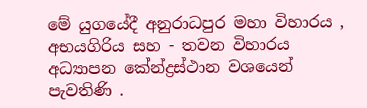මේ යුගයේදී අනුරාධපුර මහා විහාරය , අභයගිරිය සහ - තවන විහාරය අධ්‍යාපන කේන්ද්‍රස්‌ථාන වශයෙන් පැවතිණි .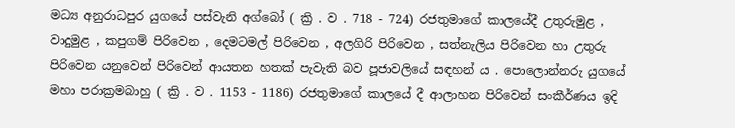මධ්‍ය අනුරාධපුර යුගයේ පස්‌වැනි අග්බෝ ( ක්‍රි . ව . 718 - 724) රජතුමාගේ කාලයේදී උතුරුමුළ , වාදුමුළ , කපුගම් පිරිවෙන , දෙමටමල් පිරිවෙන , අලගිරි පිරිවෙන , සත්නැලිය පිරිවෙන හා උතුරු පිරිවෙන යනුවෙන් පිරිවෙන් ආයතන හතක්‌ පැවැති බව පූජාවලියේ සඳහන් ය . පොලොන්නරු යුගයේ මහා පරාක්‍රමබාහු ( ක්‍රි . ව . 1153 - 1186) රජතුමාගේ කාලයේ දී ආලාහන පිරිවෙන් සංකීර්ණය ඉදි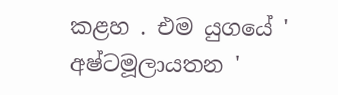කළහ . එම යුගයේ ' අෂ්ටමූලායතන '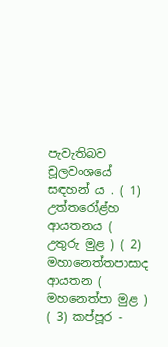පැවැතිබව චූලවංශයේ සඳහන් ය . ( 1) උත්තරෝළ්හ ආයතනය ( උතුරු මුළ ) ( 2) මහානෙත්තපාසාද ආයතන ( මහනෙත්පා මුළ ) ( 3) කප්පූර -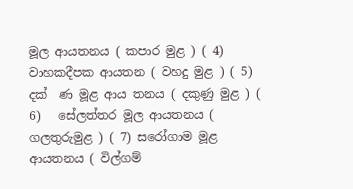මූල ආයතනය ( කපාර මුළ ) ( 4) වාහකදීපක ආයතන ( වහදු මුළ ) ( 5) දක්‌  ණ මූළ ආය තනය ( දකුණු මුළ ) ( 6)   සේලත්තර මූල ආයතනය ( ගලතුරුමුළ ) ( 7) සරෝගාම මූළ ආයතනය ( විල්ගම්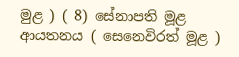මුළ ) ( 8) සේනාපති මූළ ආයතනය ( සෙනෙවිරත් මූළ )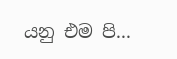යනු එම පි...